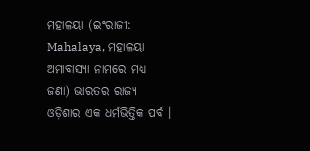ମହାଳୟା (ଇଂରାଜୀ: Mahalaya, ମହାଳୟା ଅମାବାସ୍ୟା ନାମରେ ମଧ୍ୟ ଜଣା) ଭାରତର ରାଜ୍ୟ ଓଡ଼ିଶାର ଏକ ଧର୍ମଭିତ୍ତିକ ପର୍ବ ।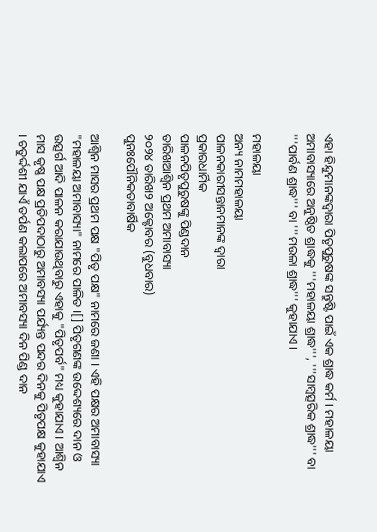ଏହା ହିନ୍ଦୁମାନଙ୍କଦ୍ୱାରା ପିତୃପୁରୁଷଙ୍କ ସନ୍ତୁଷ୍ଟି ପାଇଁ ଏକ ଶ୍ରାଦ୍ଧ କର୍ମ । ମହାଳୟା ଅମାବାସ୍ୟାରେ ଅନୁଷ୍ଠିତ ଶ୍ରାଦ୍ଧକୁ '''ମହାଳୟା ଶ୍ରାଦ୍ଧ''', '''ସାମ୍ବତ୍ସରିକ ଶ୍ରାଦ୍ଧ''' ବା '''ପାର୍ବଣ ଶ୍ରାଦ୍ଧ''' ବା '''ମଉଳା ଶ୍ରାଦ୍ଧ''' କୁହାଯାଏ ।

ମହାଳୟା
ଅନ୍ୟ ନାମମହାଳୟା
ପାଳନକାରୀସନ୍ତାନମାନଙ୍କ ଦ୍ୱାରା
ପ୍ରକାରଧାର୍ମିକ
ପାଳନପିତୃପୁରୁଷଙ୍କୁ ପିଣ୍ଡଦାନ
ତାରିଖଆଶ୍ୱିନ ପ୍ରଥମ ଅମାବାସ୍ୟା
୨୦୨୪ ତାରିଖ୨ ଅକ୍ଟୋବର (ବୁଧବାର)
ପୁନଃପୌନିକତାବାର୍ଷିକ

ଆଶ୍ୱିନ ମାସର ପ୍ରଥମ ପକ୍ଷ "ପିତୃ ପକ୍ଷ" ନାମରେ ଜଣା । ଏହି ପକ୍ଷର ଅମାବାସ୍ୟା "ମହାଳୟା ଅମାବାସ୍ୟା" ନାମରେ ପାଳିତ ।[] ପିତୃଗଣଙ୍କ ଉଦ୍ଦେଶ୍ୟରେ ଦାନ ଓ ଉତ୍ସର୍ଗ ଆଦି ପାଳନ କରାଯାଉଥିବାରୁ ଏହାକୁ "ପିତୃପର୍ବ" ମଧ୍ୟ କୁହାଯାଏ । ଆଶ୍ୱିନ ମାସ କୃଷ୍ଣ ପକ୍ଷ ପ୍ରତିପଦାଠାରୁ ଅମାବସ୍ୟା ପର୍ଯ୍ୟନ୍ତ ପନ୍ଦର ଦିନକୁ ପିତୃପକ୍ଷ କୁହାଯାଏ । ଚତୁର୍ଦ୍ଦଶୀ ଯାଏଁ ତର୍ପଣ କଲାପରେ ଅମାବସ୍ୟା ଦିନ ପିଣ୍ଡ ଦାନ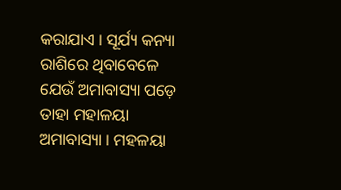କରାଯାଏ । ସୂର୍ଯ୍ୟ କନ୍ୟା ରାଶିରେ ଥିବାବେଳେ ଯେଉଁ ଅମାବାସ୍ୟା ପଡ଼େ ତାହା ମହାଳୟା ଅମାବାସ୍ୟା । ମହଳୟା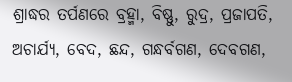ଶ୍ରାଦ୍ଧର ତର୍ପଣରେ ବ୍ରହ୍ମା, ବିଷ୍ଣୁ, ରୁଦ୍ର, ପ୍ରଜାପତି, ଅଚାର୍ଯ୍ୟ, ବେଦ, ଛନ୍ଦ, ଗନ୍ଧର୍ବଗଣ, ଦେବଗଣ,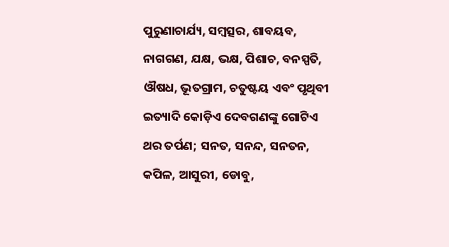ପୁରୁଣାଚାର୍ଯ୍ୟ, ସମ୍ବତ୍ସର, ଶାବୟବ, ନାଗଗଣ, ଯକ୍ଷ, ଭକ୍ଷ, ପିଶାଚ, ବନସ୍ପତି, ଔଷଧ, ଭୂତଗ୍ରାମ, ଚତୁଷ୍ଟୟ ଏବଂ ପୃଥିବୀ ଇତ୍ୟାଦି କୋଡ଼ିଏ ଦେବଗଣଙ୍କୁ ଗୋଟିଏ ଥର ତର୍ପଣ; ସନତ, ସନନ୍ଦ, ସନତନ, କପିଳ, ଆସୁରୀ, ଡୋବୁ,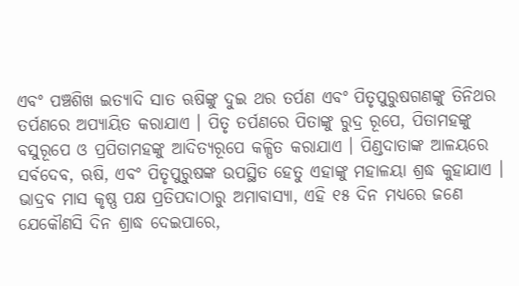ଏବଂ ପଞ୍ଚଶିଖ ଇତ୍ୟାଦି ସାତ ଋଷିଙ୍କୁ ଦୁଇ ଥର ତର୍ପଣ ଏବଂ ପିତୃପୁରୁଷଗଣଙ୍କୁ ତିନିଥର ତର୍ପଣରେ ଅପ୍ୟାୟିତ କରାଯାଏ । ପିତୃ ତର୍ପଣରେ ପିତାଙ୍କୁ ରୁଦ୍ର ରୂପେ, ପିତାମହଙ୍କୁ ବସୁରୂପେ ଓ ପ୍ରପିତାମହଙ୍କୁ ଆଦିତ୍ୟରୂପେ କଳ୍ପିତ କରାଯାଏ । ପିଣ୍ଡଦାତାଙ୍କ ଆଳୟରେ ସର୍ବଦେବ, ଋଷି, ଏବଂ ପିତୃପୁରୁଷଙ୍କ ଉପସ୍ଥିତ ହେତୁ ଏହାଙ୍କୁ ମହାଳୟା ଶ୍ରଦ୍ଧ କୁହାଯାଏ । ଭାଦ୍ରବ ମାସ କୃଷ୍ଣ ପକ୍ଷ ପ୍ରତିପଦାଠାରୁ ଅମାବାସ୍ୟା, ଏହି ୧୫ ଦିନ ମଧ୍ୟରେ ଜଣେ ଯେକୌଣସି ଦିନ ଶ୍ରାଦ୍ଧ ଦେଇପାରେ,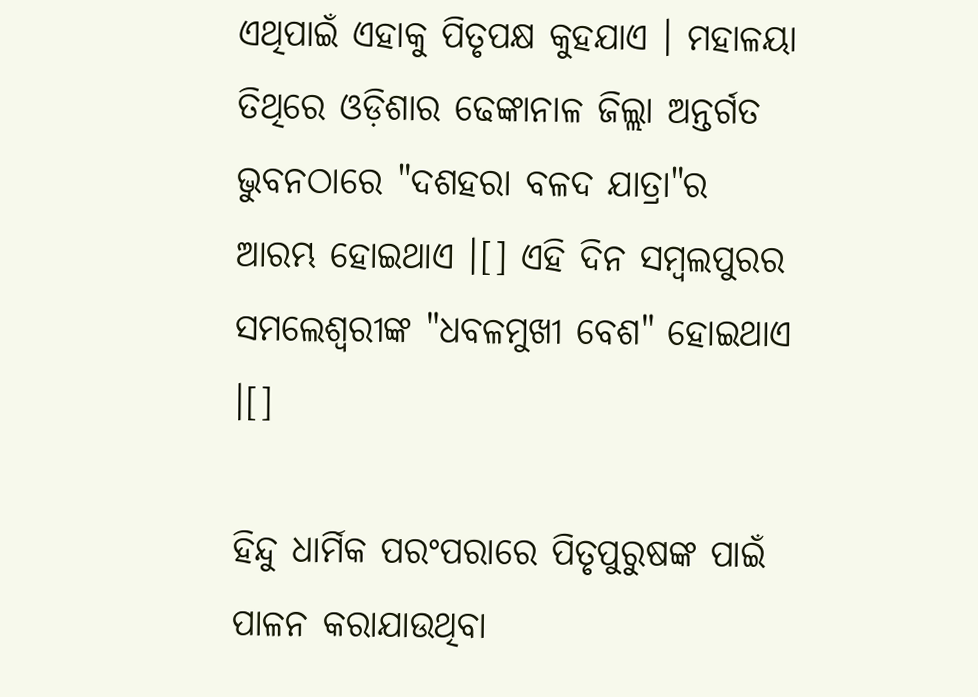ଏଥିପାଇଁ ଏହାକୁ ପିତୃପକ୍ଷ କୁହଯାଏ । ମହାଳୟା ତିଥିରେ ଓଡ଼ିଶାର ଢେଙ୍କାନାଳ ଜିଲ୍ଲା ଅନ୍ତର୍ଗତ ଭୁବନଠାରେ "ଦଶହରା ବଳଦ ଯାତ୍ରା"ର ଆରମ୍ଭ ହୋଇଥାଏ ।[] ଏହି ଦିନ ସମ୍ବଲପୁରର ସମଲେଶ୍ୱରୀଙ୍କ "ଧବଳମୁଖୀ ବେଶ" ହୋଇଥାଏ ।[]

ହିନ୍ଦୁ ଧାର୍ମିକ ପରଂପରାରେ ପିତୃପୁରୁଷଙ୍କ ପାଇଁ ପାଳନ କରାଯାଉଥିବା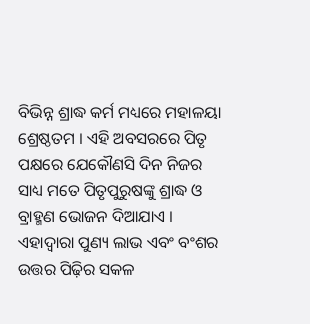ବିଭିନ୍ନ ଶ୍ରାଦ୍ଧ କର୍ମ ମଧ୍ୟରେ ମହାଳୟା ଶ୍ରେଷ୍ଠତମ । ଏହି ଅବସରରେ ପିତୃ ପକ୍ଷରେ ଯେକୌଣସି ଦିନ ନିଜର ସାଧ୍ୟ ମତେ ପିତୃପୁରୁଷଙ୍କୁ ଶ୍ରାଦ୍ଧ ଓ ବ୍ରାହ୍ମଣ ଭୋଜନ ଦିଆଯାଏ । ଏହାଦ୍ୱାରା ପୁଣ୍ୟ ଲାଭ ଏବଂ ବଂଶର ଉତ୍ତର ପିଢ଼ିର ସକଳ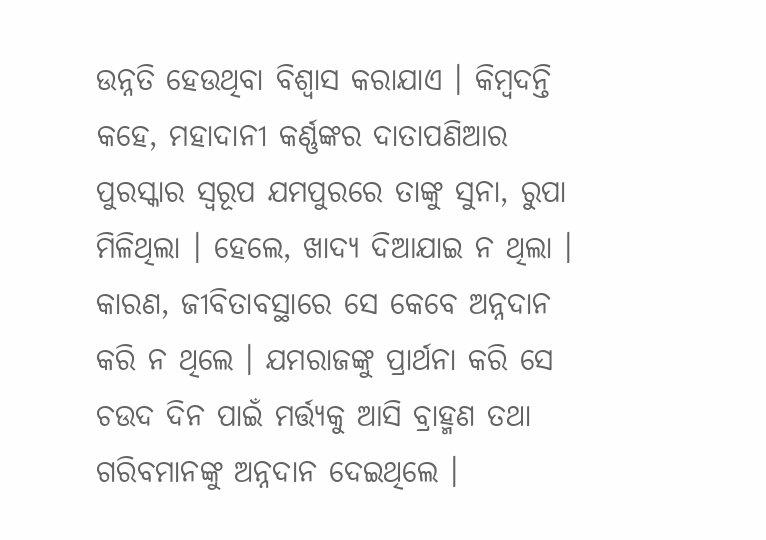ଉନ୍ନତି ହେଉଥିବା ବିଶ୍ୱାସ କରାଯାଏ । କିମ୍ବଦନ୍ତି କହେ, ମହାଦାନୀ କର୍ଣ୍ଣଙ୍କର ଦାତାପଣିଆର ପୁରସ୍କାର ସ୍ୱରୂପ ଯମପୁରରେ ତାଙ୍କୁ ସୁନା, ରୁପା ମିଳିଥିଲା । ହେଲେ, ଖାଦ୍ୟ ଦିଆଯାଇ ନ ଥିଲା । କାରଣ, ଜୀବିତାବସ୍ଥାରେ ସେ କେବେ ଅନ୍ନଦାନ କରି ନ ଥିଲେ । ଯମରାଜଙ୍କୁ ପ୍ରାର୍ଥନା କରି ସେ ଚଉଦ ଦିନ ପାଇଁ ମର୍ତ୍ତ୍ୟକୁ ଆସି ବ୍ରାହ୍ମଣ ତଥା ଗରିବମାନଙ୍କୁ ଅନ୍ନଦାନ ଦେଇଥିଲେ ।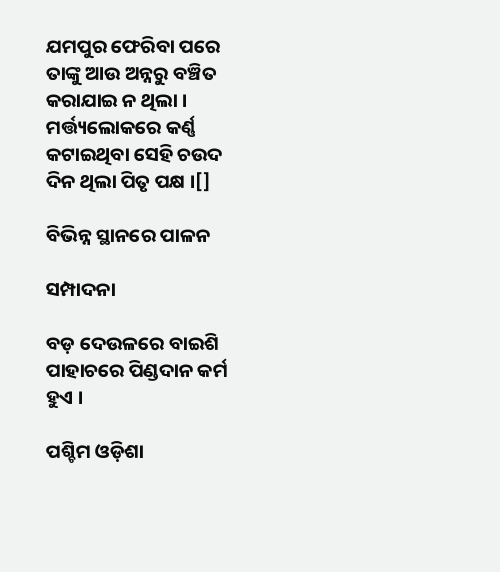ଯମପୁର ଫେରିବା ପରେ ତାଙ୍କୁ ଆଉ ଅନ୍ନରୁ ବଞ୍ଚିତ କରାଯାଇ ନ ଥିଲା । ମର୍ତ୍ତ୍ୟଲୋକରେ କର୍ଣ୍ଣ କଟାଇଥିବା ସେହି ଚଉଦ ଦିନ ଥିଲା ପିତୃ ପକ୍ଷ ।[]

ବିଭିନ୍ନ ସ୍ଥାନରେ ପାଳନ

ସମ୍ପାଦନା

ବଡ଼ ଦେଉଳରେ ବାଇଶି ପାହାଚରେ ପିଣ୍ଡଦାନ କର୍ମ ହୁଏ ।

ପଶ୍ଚିମ ଓଡ଼ିଶା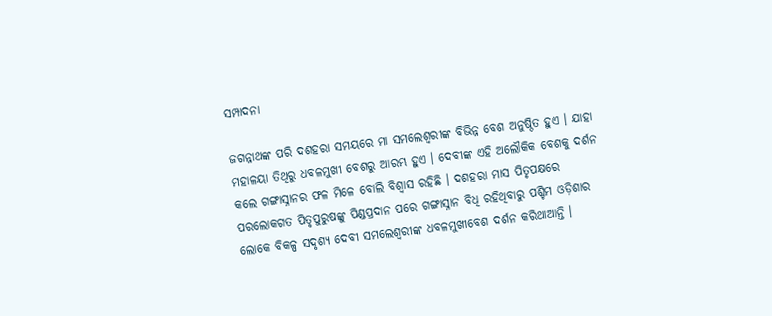ସମ୍ପାଦନା

ଜଗନ୍ନାଥଙ୍କ ପରି ଦଶହରା ସମୟରେ ମା ସମଲେଶ୍ୱରୀଙ୍କ ବିଭିନ୍ନ ବେଶ ଅନୁଷ୍ଠିତ ହୁଏ । ଯାହା ମହାଳୟା ତିଥିରୁ ଧବଳମୁଖୀ ବେଶରୁ ଆରମ୍ଭ ହୁଏ । ଦେବୀଙ୍କ ଏହି ଅଲୌକିକ ବେଶକୁ ଦର୍ଶନ କଲେ ଗଙ୍ଗାସ୍ନାନର ଫଳ ମିଳେ ବୋଲି ବିଶ୍ୱାସ ରହିଛି । ଦଶହରା ମାସ ପିତୃପକ୍ଷରେ ପରଲୋକଗତ ପିତୃପୁରୁଷଙ୍କୁ ପିଣ୍ଡପ୍ରଦାନ ପରେ ଗଙ୍ଗାସ୍ନାନ ବିଧି ରହିଥିବାରୁ ପଶ୍ଚିମ ଓଡ଼ିଶାର ଲୋକେ ବିକଳ୍ପ ସଦୃଶ୍ଯ ଦେବୀ ସମଲେଶ୍ୱରୀଙ୍କ ଧବଳମୁଖୀବେଶ ଦର୍ଶନ କରିଥାଆନ୍ତି ।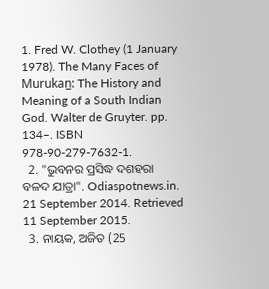1. Fred W. Clothey (1 January 1978). The Many Faces of Murukan̲: The History and Meaning of a South Indian God. Walter de Gruyter. pp. 134–. ISBN 978-90-279-7632-1.
  2. "ଭୁବନର ପ୍ରସିଦ୍ଧ ଦଶହରା ବଳଦ ଯାତ୍ରା". Odiaspotnews.in. 21 September 2014. Retrieved 11 September 2015.
  3. ନାୟକ, ଅଜିତ (25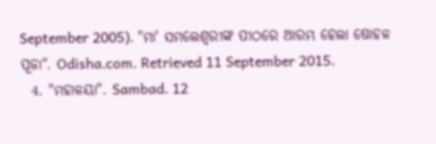September 2005). "ମା' ସମଲେଶ୍ୱରୀଙ୍କ ପୀଠରେ ଆରମ୍ଭ ହେଲା ଷୋହଳ ପୂଜା". Odisha.com. Retrieved 11 September 2015.
  4. "ମହାଳୟା". Sambad. 12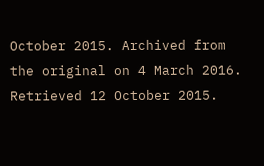October 2015. Archived from the original on 4 March 2016. Retrieved 12 October 2015.